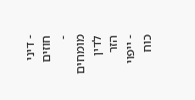- דיני חוזים
- מומחים לדין הזר
- ייפוי כוח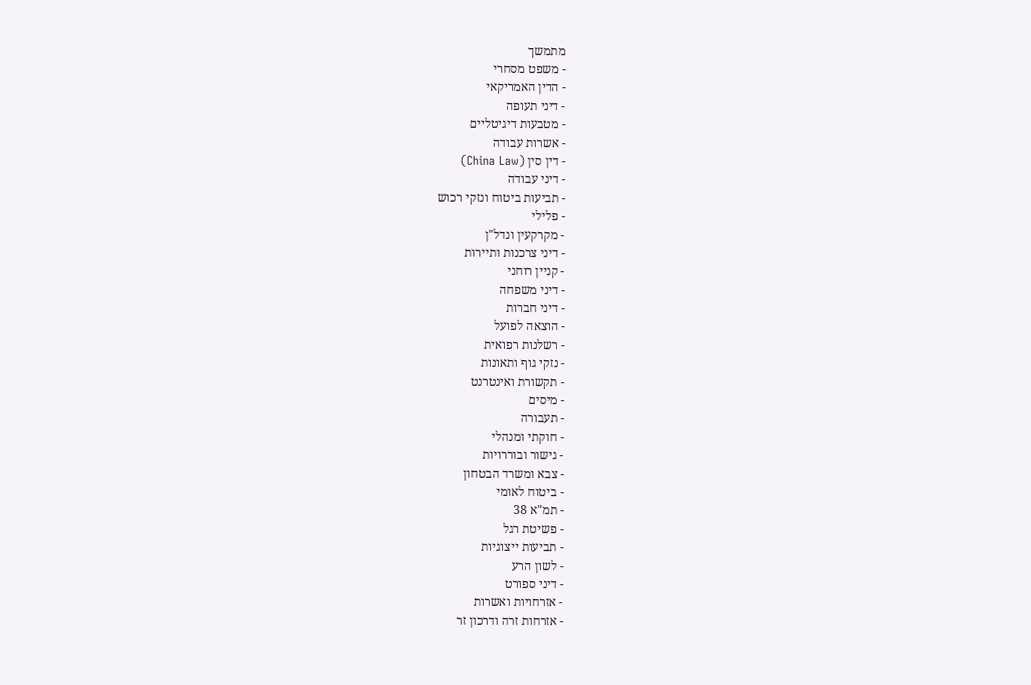מתמשך
- משפט מסחרי
- הדין האמריקאי
- דיני תעופה
- מטבעות דיגיטליים
- אשרות עבודה
- דין סין (China Law)
- דיני עבודה
- תביעות ביטוח ונזקי רכוש
- פלילי
- מקרקעין ונדל"ן
- דיני צרכנות ותיירות
- קניין רוחני
- דיני משפחה
- דיני חברות
- הוצאה לפועל
- רשלנות רפואית
- נזקי גוף ותאונות
- תקשורת ואינטרנט
- מיסים
- תעבורה
- חוקתי ומנהלי
- גישור ובוררויות
- צבא ומשרד הבטחון
- ביטוח לאומי
- תמ"א 38
- פשיטת רגל
- תביעות ייצוגיות
- לשון הרע
- דיני ספורט
- אזרחויות ואשרות
- אזרחות זרה ודרכון זר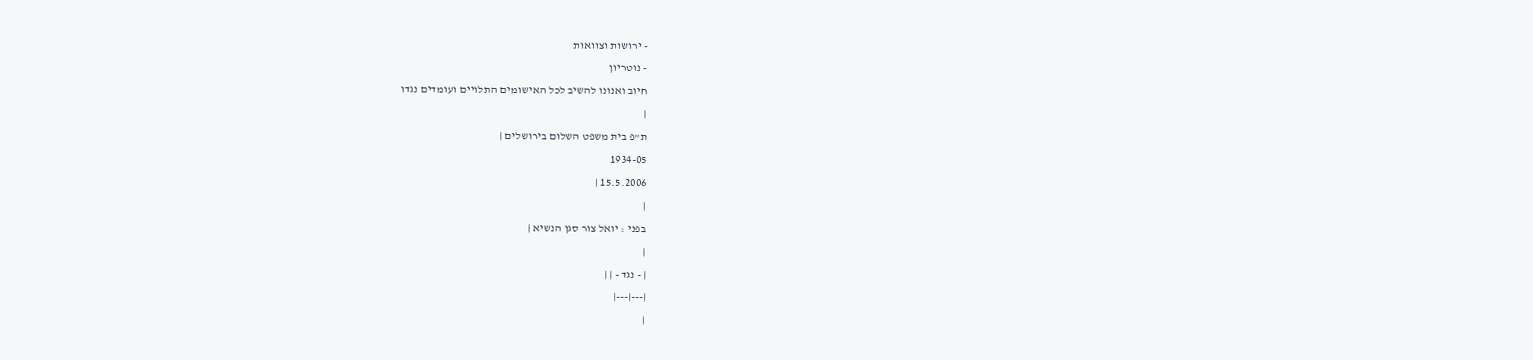- ירושות וצוואות
- נוטריון
חיוב ואנונו להשיב לכל האישומים התלויים ועומדים נגדו
|
ת"פ בית משפט השלום בירושלים |
1934-05
15.5.2006 |
|
בפני : יואל צור סגן הנשיא |
|
| - נגד - | |
|---|---|
|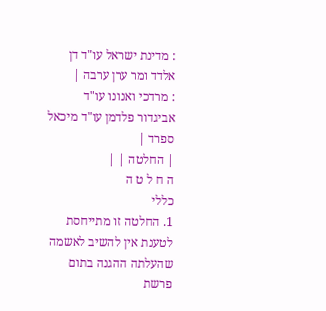: מדינת ישראל עו"ד דן אלדד ומר ערן ערבה |
: מרדכי ואנונו עו"ד אביגדור פלדמן עו"ד מיכאל ספרד |
| החלטה | |
ה ח ל ט ה
כללי
1. החלטה זו מתייחסת לטענת אין להשיב לאשמה שהעלתה ההגנה בתום פרשת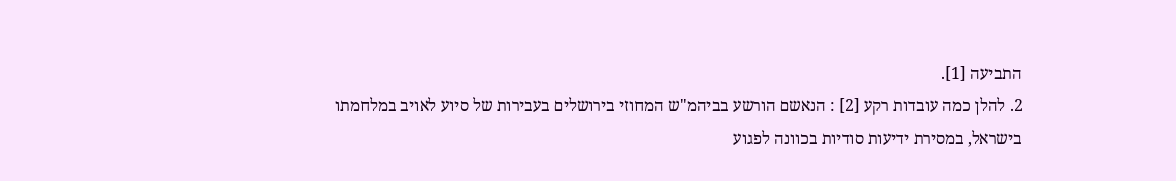התביעה [1].
2. להלן כמה עובדות רקע [2] : הנאשם הורשע בביהמ"ש המחוזי בירושלים בעבירות של סיוע לאויב במלחמתו בישראל, במסירת ידיעות סודיות בכוונה לפגוע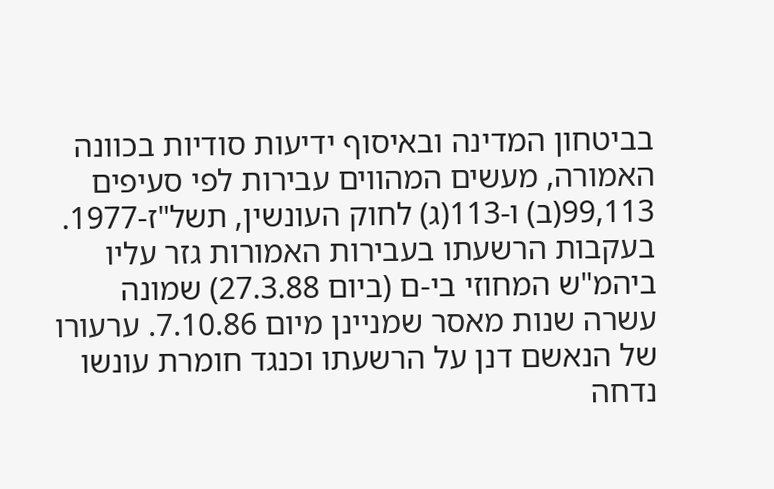בביטחון המדינה ובאיסוף ידיעות סודיות בכוונה האמורה, מעשים המהווים עבירות לפי סעיפים 99,113(ב) ו-113(ג) לחוק העונשין, תשל"ז-1977. בעקבות הרשעתו בעבירות האמורות גזר עליו ביהמ"ש המחוזי בי-ם (ביום 27.3.88) שמונה עשרה שנות מאסר שמניינן מיום 7.10.86. ערעורו של הנאשם דנן על הרשעתו וכנגד חומרת עונשו נדחה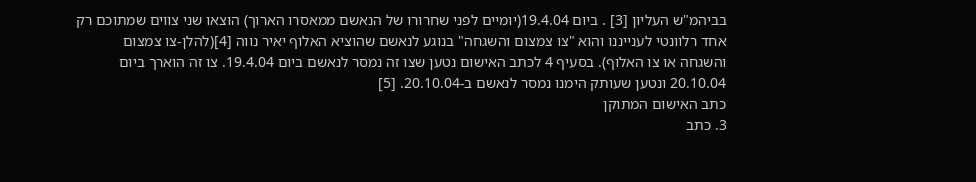בביהמ"ש העליון [3] . ביום 19.4.04(יומיים לפני שחרורו של הנאשם ממאסרו הארוך) הוצאו שני צווים שמתוכם רק אחד רלוונטי לענייננו והוא "צו צמצום והשגחה" בנוגע לנאשם שהוציא האלוף יאיר נווה [4](להלן-צו צמצום והשגחה או צו האלוף). בסעיף 4 לכתב האישום נטען שצו זה נמסר לנאשם ביום 19.4.04. צו זה הוארך ביום 20.10.04 ונטען שעותק הימנו נמסר לנאשם ב-20.10.04. [5]
כתב האישום המתוקן
3. כתב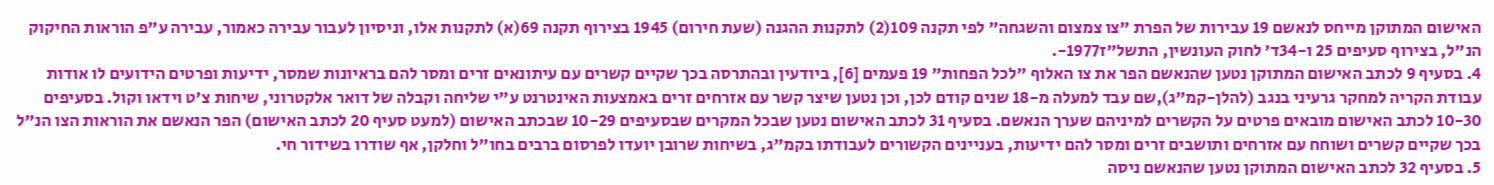האישום המתוקן מייחס לנאשם 19 עבירות של הפרת "צו צמצום והשגחה" לפי תקנה 109(2) לתקנות ההגנה (שעת חירום) 1945 בצירוף תקנה 69(א) לתקנות אלו, וניסיון לעבור עבירה כאמור, עבירה ע"פ הוראות החיקוק הנ"ל, בצירוף סעיפים 25 ו-34ד' לחוק העונשין, התשל"ז1977-.
4. בסעיף 9 לכתב האישום המתוקן נטען שהנאשם הפר את צו האלוף "לכל הפחות" 19 פעמים [6], ביודעין ובהתרסה בכך שקיים קשרים עם עיתונאים זרים ומסר להם בראיונות שמסר, ידיעות ופרטים הידועים לו אודות עבודת הקריה למחקר גרעיני בנגב (להלן-קמ"ג),שם עבד למעלה מ-18 שנים קודם לכן, וכן נטען שיצר קשר עם אזרחים זרים באמצעות האינטרנט ע"י שליחה וקבלה של דואר אלקטרוני, שיחות צ'ט וידאו וקול. בסעיפים 10-30 לכתב האישום מובאים פרטים על הקשרים למיניהם שערך הנאשם. בסעיף 31 לכתב האישום נטען שבכל המקרים שבסעיפים 10-29 שבכתב האישום (למעט סעיף 20 לכתב האישום) הפר הנאשם את הוראות הצו הנ"ל בכך שקיים קשרים ושוחח עם אזרחים ותושבים זרים ומסר להם ידיעות, בעניינים הקשורים לעבודתו בקמ"ג, בשיחות שרובן יועדו לפרסום ברבים בחו"ל וחלקן, אף שודרו בשידור חי.
5. בסעיף 32 לכתב האישום המתוקן נטען שהנאשם ניסה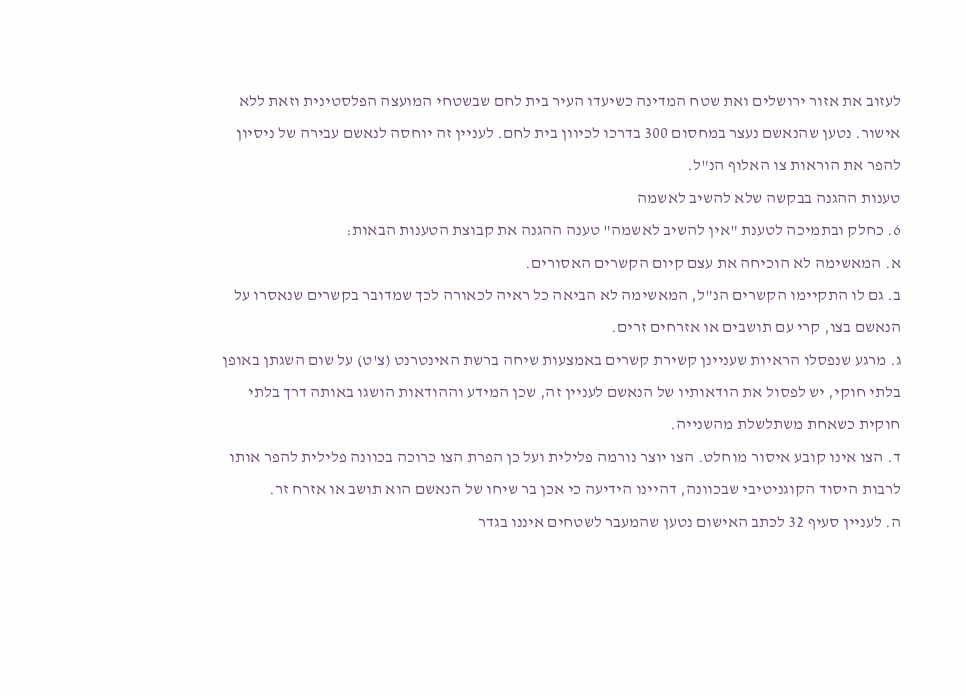לעזוב את אזור ירושלים ואת שטח המדינה כשיעדו העיר בית לחם שבשטחי המועצה הפלסטינית וזאת ללא אישור. נטען שהנאשם נעצר במחסום 300 בדרכו לכיוון בית לחם. לעניין זה יוחסה לנאשם עבירה של ניסיון להפר את הוראות צו האלוף הנ"ל.
טענות ההגנה בבקשה שלא להשיב לאשמה
6. כחלק ובתמיכה לטענת "אין להשיב לאשמה" טענה ההגנה את קבוצת הטענות הבאות:
א. המאשימה לא הוכיחה את עצם קיום הקשרים האסורים.
ב. גם לו התקיימו הקשרים הנ"ל, המאשימה לא הביאה כל ראיה לכאורה לכך שמדובר בקשרים שנאסרו על הנאשם בצו, קרי עם תושבים או אזרחים זרים.
ג. מרגע שנפסלו הראיות שעניינן קשירת קשרים באמצעות שיחה ברשת האינטרנט (צ'ט) על שום השגתן באופן בלתי חוקי, יש לפסול את הודאותיו של הנאשם לעניין זה, שכן המידע וההודאות הושגו באותה דרך בלתי חוקית כשאחת משתלשלת מהשנייה.
ד. הצו אינו קובע איסור מוחלט. הצו יוצר נורמה פלילית ועל כן הפרת הצו כרוכה בכוונה פלילית להפר אותו לרבות היסוד הקוגניטיבי שבכוונה, דהיינו הידיעה כי אכן בר שיחו של הנאשם הוא תושב או אזרח זר.
ה. לעניין סעיף 32 לכתב האישום נטען שהמעבר לשטחים איננו בגדר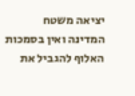יציאה משטח המדינה ואין בסמכות האלוף להגביל את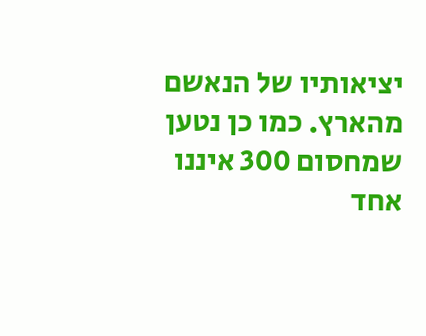יציאותיו של הנאשם מהארץ. כמו כן נטען שמחסום 300 איננו אחד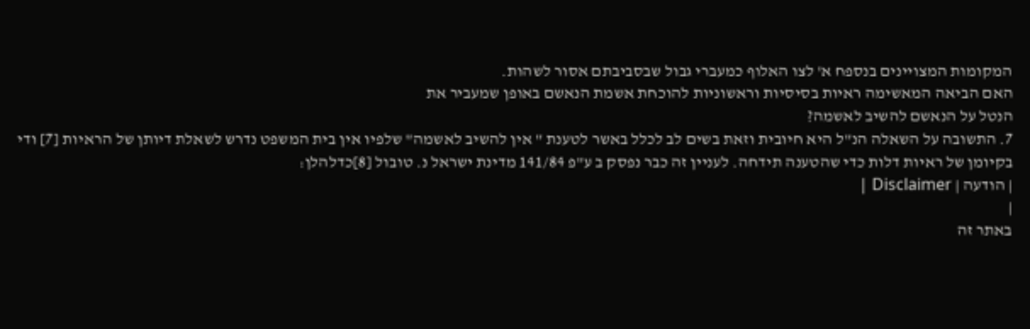המקומות המצויינים בנספח א' לצו האלוף כמעברי גבול שבסביבתם אסור לשהות.
האם הביאה המאשימה ראיות בסיסיות וראשוניות להוכחת אשמת הנאשם באופן שמעביר את
הנטל על הנאשם להשיב לאשמה?
7. התשובה על השאלה הנ"ל היא חיובית וזאת בשים לב לכלל באשר לטענת " אין להשיב לאשמה" שלפיו אין בית המשפט נדרש לשאלת דיותן של הראיות [7] ודי בקיומן של ראיות דלות כדי שהטענה תידחה. לעניין זה כבר נפסק ב ע"פ 141/84 מדינת ישראל נ. טובול [8]כדלהלן:
| הודעה | Disclaimer |
|
באתר זה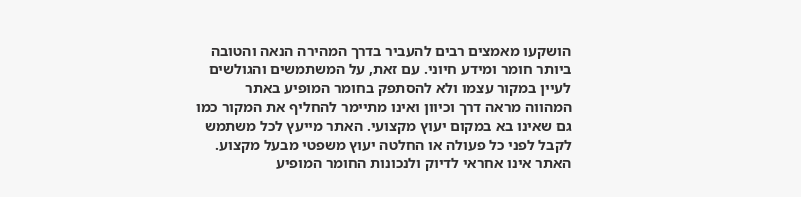הושקעו מאמצים רבים להעביר בדרך המהירה הנאה והטובה ביותר חומר ומידע חיוני. עם זאת, על המשתמשים והגולשים לעיין במקור עצמו ולא להסתפק בחומר המופיע באתר המהווה מראה דרך וכיוון ואינו מתיימר להחליף את המקור כמו גם שאינו בא במקום יעוץ מקצועי. האתר מייעץ לכל משתמש לקבל לפני כל פעולה או החלטה יעוץ משפטי מבעל מקצוע. האתר אינו אחראי לדיוק ולנכונות החומר המופיע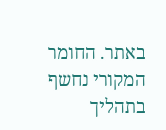באתר. החומר המקורי נחשף בתהליך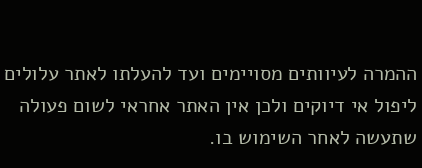ההמרה לעיוותים מסויימים ועד להעלתו לאתר עלולים ליפול אי דיוקים ולכן אין האתר אחראי לשום פעולה שתעשה לאחר השימוש בו.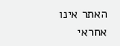האתר אינו אחראי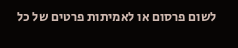לשום פרסום או לאמיתות פרטים של כל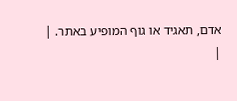אדם, תאגיד או גוף המופיע באתר. |
|